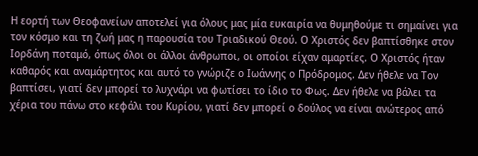Η εορτή των Θεοφανείων αποτελεί για όλους μας μία ευκαιρία να θυμηθούμε τι σημαίνει για τον κόσμο και τη ζωή μας η παρουσία του Τριαδικού Θεού. Ο Χριστός δεν βαπτίσθηκε στον Ιορδάνη ποταμό, όπως όλοι οι άλλοι άνθρωποι, οι οποίοι είχαν αμαρτίες. Ο Χριστός ήταν καθαρός και αναμάρτητος και αυτό το γνώριζε ο Ιωάννης ο Πρόδρομος. Δεν ήθελε να Τον βαπτίσει, γιατί δεν μπορεί το λυχνάρι να φωτίσει το ίδιο το Φως. Δεν ήθελε να βάλει τα χέρια του πάνω στο κεφάλι του Κυρίου, γιατί δεν μπορεί ο δούλος να είναι ανώτερος από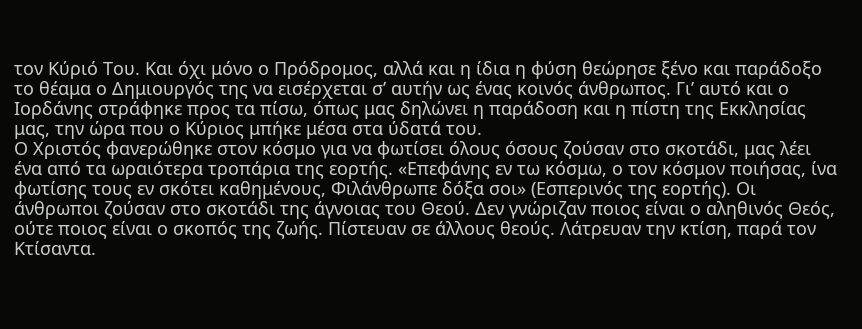τον Κύριό Του. Και όχι μόνο ο Πρόδρομος, αλλά και η ίδια η φύση θεώρησε ξένο και παράδοξο το θέαμα ο Δημιουργός της να εισέρχεται σ’ αυτήν ως ένας κοινός άνθρωπος. Γι’ αυτό και ο Ιορδάνης στράφηκε προς τα πίσω, όπως μας δηλώνει η παράδοση και η πίστη της Εκκλησίας μας, την ώρα που ο Κύριος μπήκε μέσα στα ύδατά του.
Ο Χριστός φανερώθηκε στον κόσμο για να φωτίσει όλους όσους ζούσαν στο σκοτάδι, μας λέει ένα από τα ωραιότερα τροπάρια της εορτής. «Επεφάνης εν τω κόσμω, ο τον κόσμον ποιήσας, ίνα φωτίσης τους εν σκότει καθημένους, Φιλάνθρωπε δόξα σοι» (Εσπερινός της εορτής). Οι άνθρωποι ζούσαν στο σκοτάδι της άγνοιας του Θεού. Δεν γνώριζαν ποιος είναι ο αληθινός Θεός, ούτε ποιος είναι ο σκοπός της ζωής. Πίστευαν σε άλλους θεούς. Λάτρευαν την κτίση, παρά τον Κτίσαντα.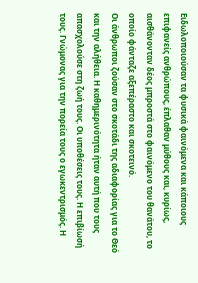Ειδωλοποιούσαν τα φυσικά φαινόμενα και κάποιους επιφανείς ανθρώπους, έπλαθαν μύθους και, κυρίως, αισθάνονταν δέος μπροστά στο φαινόμενο του θανάτου, το οποίο φάνταζε αξεπέραστο και σκοτεινό.
Οι άνθρωποι ζούσαν στο σκοτάδι της αδιαφορίας για το Θεό και την αλήθεια. Η καθημερινότητα ήταν αυτή που τους απασχολούσε στη ζωή τους. Οι υποθέσεις τους. Η επιβίωσή τους. Γνώμονας για την πορεία τους ο εγωκεντρισμός. Η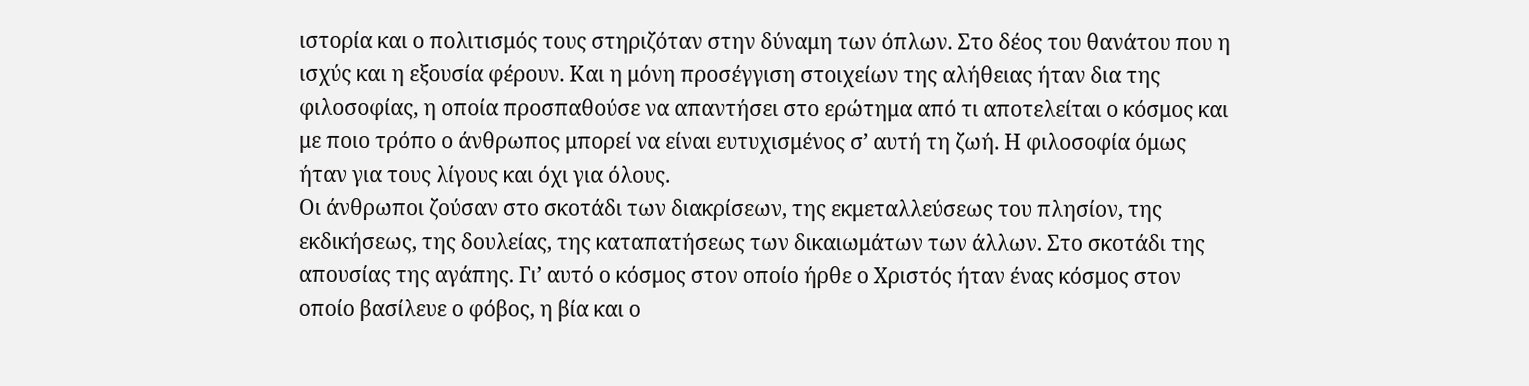ιστορία και ο πολιτισμός τους στηριζόταν στην δύναμη των όπλων. Στο δέος του θανάτου που η ισχύς και η εξουσία φέρουν. Και η μόνη προσέγγιση στοιχείων της αλήθειας ήταν δια της φιλοσοφίας, η οποία προσπαθούσε να απαντήσει στο ερώτημα από τι αποτελείται ο κόσμος και με ποιο τρόπο ο άνθρωπος μπορεί να είναι ευτυχισμένος σ’ αυτή τη ζωή. Η φιλοσοφία όμως ήταν για τους λίγους και όχι για όλους.
Οι άνθρωποι ζούσαν στο σκοτάδι των διακρίσεων, της εκμεταλλεύσεως του πλησίον, της εκδικήσεως, της δουλείας, της καταπατήσεως των δικαιωμάτων των άλλων. Στο σκοτάδι της απουσίας της αγάπης. Γι’ αυτό ο κόσμος στον οποίο ήρθε ο Χριστός ήταν ένας κόσμος στον οποίο βασίλευε ο φόβος, η βία και ο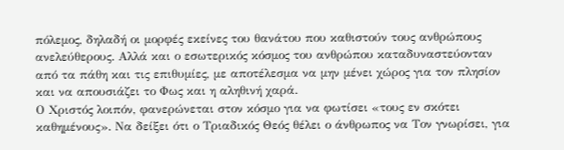πόλεμος, δηλαδή οι μορφές εκείνες του θανάτου που καθιστούν τους ανθρώπους ανελεύθερους. Αλλά και ο εσωτερικός κόσμος του ανθρώπου καταδυναστεύονταν από τα πάθη και τις επιθυμίες, με αποτέλεσμα να μην μένει χώρος για τον πλησίον και να απουσιάζει το Φως και η αληθινή χαρά.
Ο Χριστός λοιπόν, φανερώνεται στον κόσμο για να φωτίσει «τους εν σκότει καθημένους». Να δείξει ότι ο Τριαδικός Θεός θέλει ο άνθρωπος να Τον γνωρίσει, για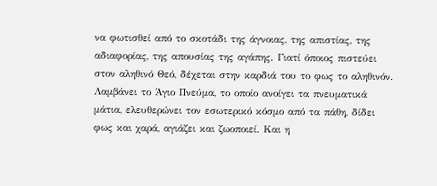να φωτισθεί από το σκοτάδι της άγνοιας, της απιστίας, της αδιαφορίας, της απουσίας της αγάπης. Γιατί όποιος πιστεύει στον αληθινό Θεό, δέχεται στην καρδιά του το φως το αληθινόν. Λαμβάνει το Άγιο Πνεύμα, το οποίο ανοίγει τα πνευματικά μάτια, ελευθερώνει τον εσωτερικό κόσμο από τα πάθη, δίδει φως και χαρά, αγιάζει και ζωοποιεί. Και η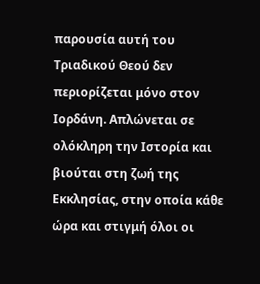παρουσία αυτή του Τριαδικού Θεού δεν περιορίζεται μόνο στον Ιορδάνη. Απλώνεται σε ολόκληρη την Ιστορία και βιούται στη ζωή της Εκκλησίας, στην οποία κάθε ώρα και στιγμή όλοι οι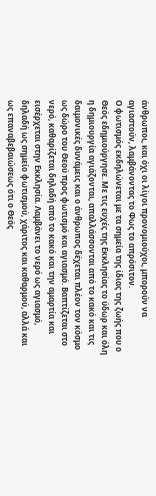άνθρωποι, και όχι οι λίγοι προνομιούχοι, μπορούν να αγιαστούν, λαμβάνοντας το Φως το απρόσιτον.
Ο φωτισμός εκδηλώνεται με τα σημεία της ίδιας της ζωής που ο Θεός εδημιούργησε. Με τις ευχές της Εκκλησίας το ύδωρ και όλη η δημιουργία αγιάζονται, απαλλάσσονται από το κακό και τις δαιμονικές δυνάμεις και ο άνθρωπος δέχεται πλέον τον κόσμο ως δώρο του Θεού προς φωτισμό και αγιασμό. Βαπτίζεται στο νερό, καθαρίζεται δηλαδή από το κακό και την αμαρτία και εισέρχεται στην Εκκλησία. Λαμβάνει το νερό ως αγιασμό, δηλαδή ως σημείο φωτισμού, χάριτος και καθαρμού, αλλά και ως επαναβεβαιώσεως ότι ο Θεός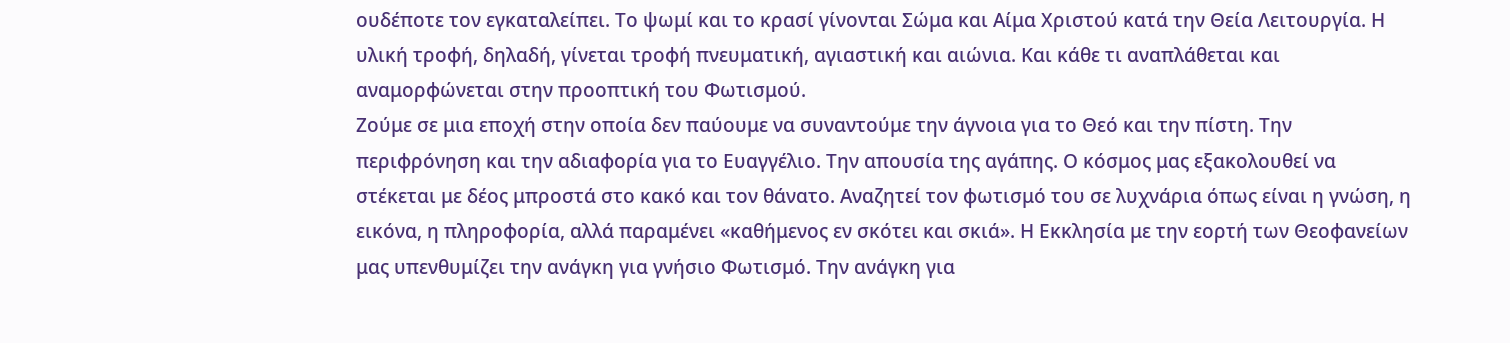ουδέποτε τον εγκαταλείπει. Το ψωμί και το κρασί γίνονται Σώμα και Αίμα Χριστού κατά την Θεία Λειτουργία. Η υλική τροφή, δηλαδή, γίνεται τροφή πνευματική, αγιαστική και αιώνια. Και κάθε τι αναπλάθεται και αναμορφώνεται στην προοπτική του Φωτισμού.
Ζούμε σε μια εποχή στην οποία δεν παύουμε να συναντούμε την άγνοια για το Θεό και την πίστη. Την περιφρόνηση και την αδιαφορία για το Ευαγγέλιο. Την απουσία της αγάπης. Ο κόσμος μας εξακολουθεί να στέκεται με δέος μπροστά στο κακό και τον θάνατο. Αναζητεί τον φωτισμό του σε λυχνάρια όπως είναι η γνώση, η εικόνα, η πληροφορία, αλλά παραμένει «καθήμενος εν σκότει και σκιά». Η Εκκλησία με την εορτή των Θεοφανείων μας υπενθυμίζει την ανάγκη για γνήσιο Φωτισμό. Την ανάγκη για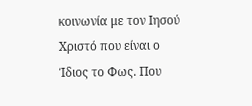κοινωνία με τον Ιησού Χριστό που είναι ο Ίδιος το Φως. Που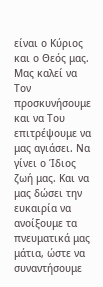είναι ο Κύριος και ο Θεός μας. Μας καλεί να Τον προσκυνήσουμε και να Του επιτρέψουμε να μας αγιάσει. Να γίνει ο Ίδιος ζωή μας. Και να μας δώσει την ευκαιρία να ανοίξουμε τα πνευματικά μας μάτια, ώστε να συναντήσουμε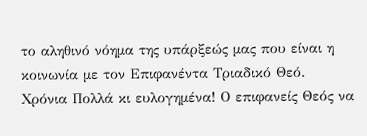το αληθινό νόημα της υπάρξεώς μας που είναι η κοινωνία με τον Επιφανέντα Τριαδικό Θεό.
Χρόνια Πολλά κι ευλογημένα! Ο επιφανείς Θεός να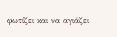φωτίζει και να αγιάζει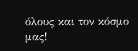όλους και τον κόσμο μας!